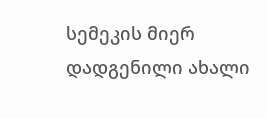სემეკის მიერ დადგენილი ახალი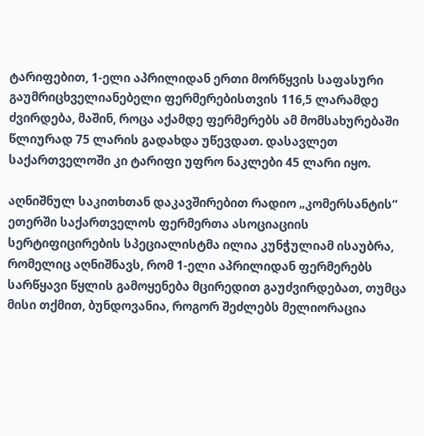ტარიფებით, 1-ელი აპრილიდან ერთი მორწყვის საფასური გაუმრიცხველიანებელი ფერმერებისთვის 116,5 ლარამდე ძვირდება, მაშინ, როცა აქამდე ფერმერებს ამ მომსახურებაში წლიურად 75 ლარის გადახდა უწევდათ. დასავლეთ საქართველოში კი ტარიფი უფრო ნაკლები 45 ლარი იყო.

აღნიშნულ საკითხთან დაკავშირებით რადიო „კომერსანტის“ ეთერში საქართველოს ფერმერთა ასოციაციის სერტიფიცირების სპეციალისტმა ილია კუნჭულიამ ისაუბრა, რომელიც აღნიშნავს, რომ 1-ელი აპრილიდან ფერმერებს სარწყავი წყლის გამოყენება მცირედით გაუძვირდებათ, თუმცა მისი თქმით, ბუნდოვანია, როგორ შეძლებს მელიორაცია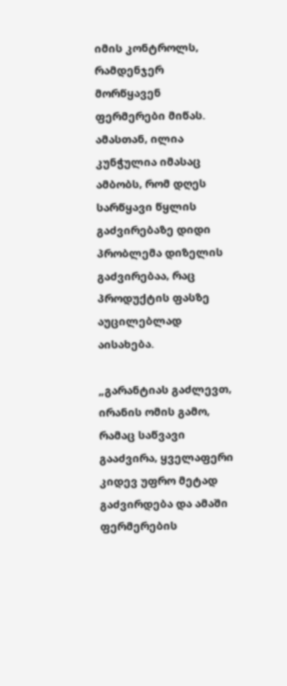იმის კონტროლს, რამდენჯერ მორწყავენ ფერმერები მიწას. ამასთან, ილია კუნჭულია იმასაც ამბობს, რომ დღეს სარწყავი წყლის გაძვირებაზე დიდი პრობლემა დიზელის გაძვირებაა, რაც პროდუქტის ფასზე აუცილებლად აისახება.

„გარანტიას გაძლევთ, ირანის ომის გამო, რამაც საწვავი გააძვირა, ყველაფერი კიდევ უფრო მეტად გაძვირდება და ამაში ფერმერების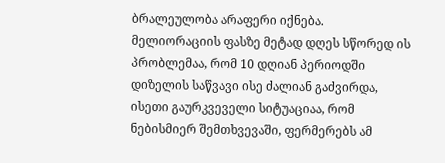ბრალეულობა არაფერი იქნება. მელიორაციის ფასზე მეტად დღეს სწორედ ის პრობლემაა, რომ 10 დღიან პერიოდში დიზელის საწვავი ისე ძალიან გაძვირდა, ისეთი გაურკვეველი სიტუაციაა, რომ ნებისმიერ შემთხვევაში, ფერმერებს ამ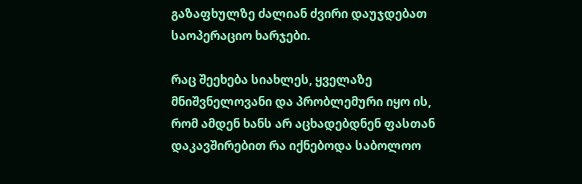გაზაფხულზე ძალიან ძვირი დაუჯდებათ საოპერაციო ხარჯები.

რაც შეეხება სიახლეს, ყველაზე მნიშვნელოვანი და პრობლემური იყო ის, რომ ამდენ ხანს არ აცხადებდნენ ფასთან დაკავშირებით რა იქნებოდა საბოლოო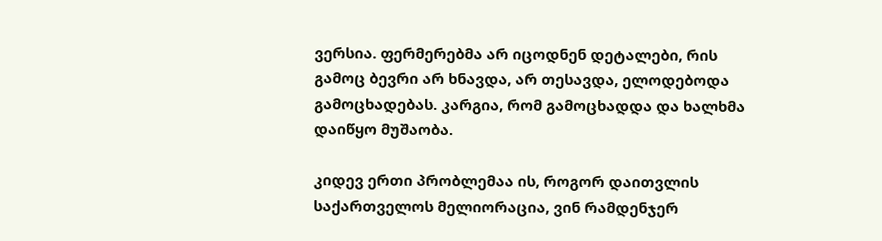ვერსია. ფერმერებმა არ იცოდნენ დეტალები, რის გამოც ბევრი არ ხნავდა, არ თესავდა, ელოდებოდა გამოცხადებას. კარგია, რომ გამოცხადდა და ხალხმა დაიწყო მუშაობა.

კიდევ ერთი პრობლემაა ის, როგორ დაითვლის საქართველოს მელიორაცია, ვინ რამდენჯერ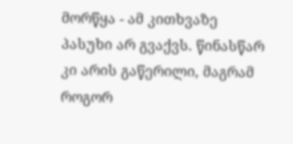მორწყა - ამ კითხვაზე პასუხი არ გვაქვს. წინასწარ კი არის გაწერილი, მაგრამ როგორ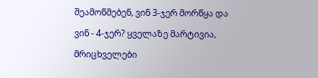შეამოწმებენ, ვინ 3-ჯერ მორწყა და ვინ - 4-ჯერ? ყველაზე მარტივია, მრიცხველები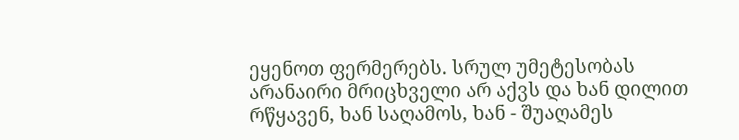ეყენოთ ფერმერებს. სრულ უმეტესობას არანაირი მრიცხველი არ აქვს და ხან დილით რწყავენ, ხან საღამოს, ხან - შუაღამეს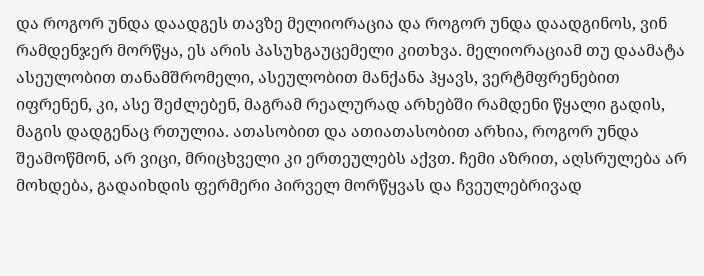და როგორ უნდა დაადგეს თავზე მელიორაცია და როგორ უნდა დაადგინოს, ვინ რამდენჯერ მორწყა, ეს არის პასუხგაუცემელი კითხვა. მელიორაციამ თუ დაამატა ასეულობით თანამშრომელი, ასეულობით მანქანა ჰყავს, ვერტმფრენებით იფრენენ, კი, ასე შეძლებენ, მაგრამ რეალურად არხებში რამდენი წყალი გადის, მაგის დადგენაც რთულია. ათასობით და ათიათასობით არხია, როგორ უნდა შეამოწმონ, არ ვიცი, მრიცხველი კი ერთეულებს აქვთ. ჩემი აზრით, აღსრულება არ მოხდება, გადაიხდის ფერმერი პირველ მორწყვას და ჩვეულებრივად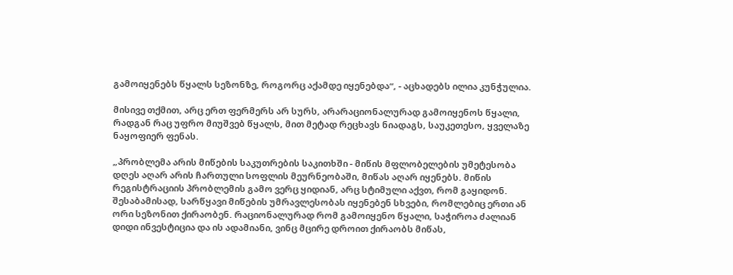გამოიყენებს წყალს სეზონზე, როგორც აქამდე იყენებდა“, - აცხადებს ილია კუნჭულია.

მისივე თქმით, არც ერთ ფერმერს არ სურს, არარაციონალურად გამოიყენოს წყალი, რადგან რაც უფრო მიუშვებ წყალს, მით მეტად რეცხავს ნიადაგს, საუკეთესო, ყველაზე ნაყოფიერ ფენას.

„პრობლემა არის მიწების საკუთრების საკითხში - მიწის მფლობელების უმეტესობა დღეს აღარ არის ჩართული სოფლის მეურნეობაში, მიწას აღარ იყენებს. მიწის რეგისტრაციის პრობლემის გამო ვერც ყიდიან, არც სტიმული აქვთ, რომ გაყიდონ. შესაბამისად, სარწყავი მიწების უმრავლესობას იყენებენ სხვები, რომლებიც ერთი ან ორი სეზონით ქირაობენ. რაციონალურად რომ გამოიყენო წყალი, საჭიროა ძალიან დიდი ინვესტიცია და ის ადამიანი, ვინც მცირე დროით ქირაობს მიწას,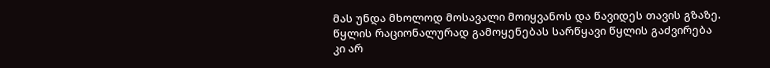მას უნდა მხოლოდ მოსავალი მოიყვანოს და წავიდეს თავის გზაზე. წყლის რაციონალურად გამოყენებას სარწყავი წყლის გაძვირება კი არ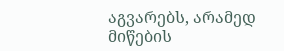აგვარებს, არამედ მიწების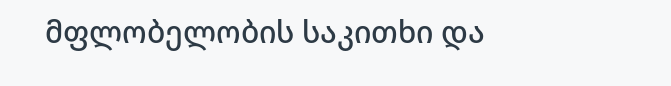მფლობელობის საკითხი და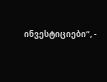ინვესტიციები“, -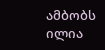ამბობს ილია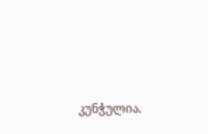კუნჭულია.